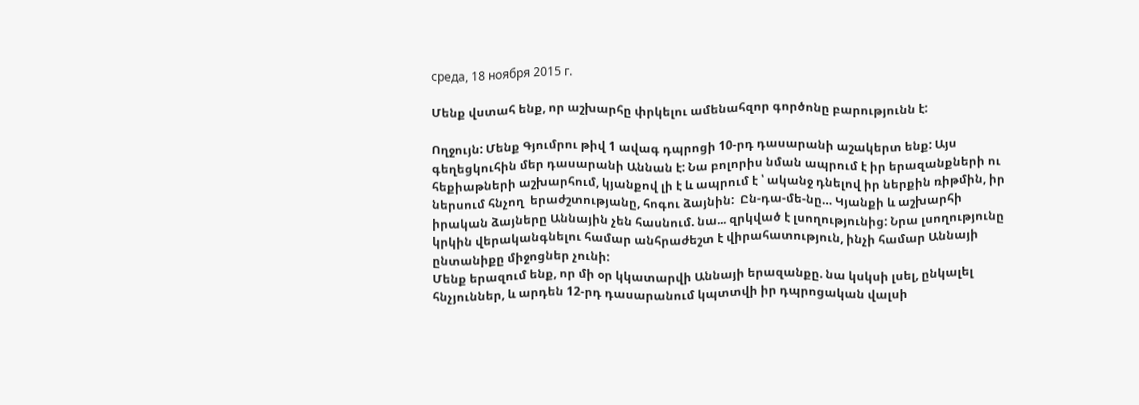среда, 18 ноября 2015 г.

Մենք վստահ ենք, որ աշխարհը փրկելու ամենահզոր գործոնը բարությունն է:

Ողջույն: Մենք Գյումրու թիվ 1 ավագ դպրոցի 10-րդ դասարանի աշակերտ ենք: Այս գեղեցկուհին մեր դասարանի Աննան է: Նա բոլորիս նման ապրում է իր երազանքների ու հեքիաթների աշխարհում, կյանքով լի է և ապրում է ՝ ականջ դնելով իր ներքին ռիթմին, իր ներսում հնչող  երաժշտությանը, հոգու ձայնին:  Ըն-դա-մե-նը… Կյանքի և աշխարհի իրական ձայները Աննային չեն հասնում. նա... զրկված է լսողությունից: Նրա լսողությունը կրկին վերականգնելու համար անհրաժեշտ է վիրահատություն, ինչի համար Աննայի ընտանիքը միջոցներ չունի:
Մենք երազում ենք, որ մի օր կկատարվի Աննայի երազանքը. նա կսկսի լսել, ընկալել հնչյուններ, և արդեն 12-րդ դասարանում կպտտվի իր դպրոցական վալսի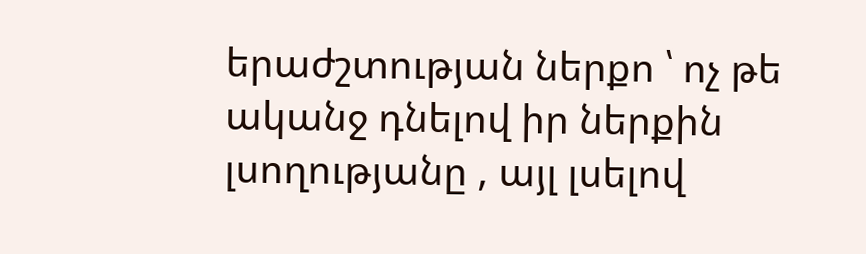երաժշտության ներքո ՝ ոչ թե ականջ դնելով իր ներքին լսողությանը , այլ լսելով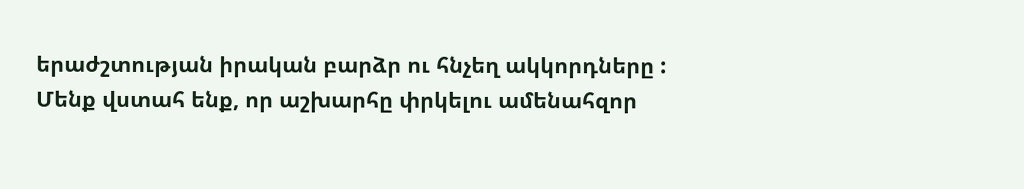երաժշտության իրական բարձր ու հնչեղ ակկորդները :
Մենք վստահ ենք, որ աշխարհը փրկելու ամենահզոր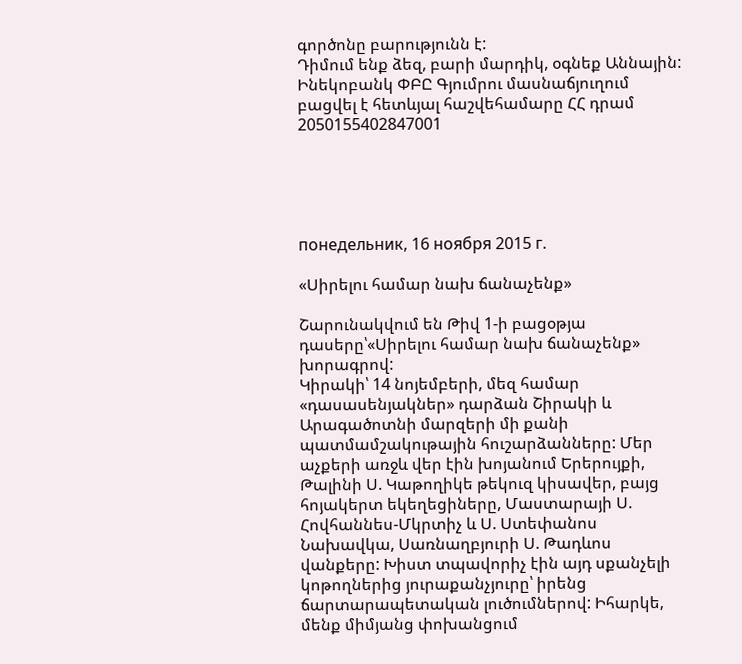գործոնը բարությունն է:
Դիմում ենք ձեզ, բարի մարդիկ, օգնեք Աննային:
Ինեկոբանկ ՓԲԸ Գյումրու մասնաճյուղում բացվել է հետևյալ հաշվեհամարը ՀՀ դրամ 2050155402847001





понедельник, 16 ноября 2015 г.

«Սիրելու համար նախ ճանաչենք»

Շարունակվում են Թիվ 1-ի բացօթյա դասերը՝«Սիրելու համար նախ ճանաչենք» խորագրով:
Կիրակի՝ 14 նոյեմբերի, մեզ համար «դասասենյակներ» դարձան Շիրակի և Արագածոտնի մարզերի մի քանի պատմամշակութային հուշարձանները: Մեր աչքերի առջև վեր էին խոյանում Երերույքի, Թալինի Ս. Կաթողիկե թեկուզ կիսավեր, բայց հոյակերտ եկեղեցիները, Մաստարայի Ս. Հովհաննես-Մկրտիչ և Ս. Ստեփանոս Նախավկա, Սառնաղբյուրի Ս. Թադևոս վանքերը: Խիստ տպավորիչ էին այդ սքանչելի կոթողներից յուրաքանչյուրը՝ իրենց ճարտարապետական լուծումներով: Իհարկե, մենք միմյանց փոխանցում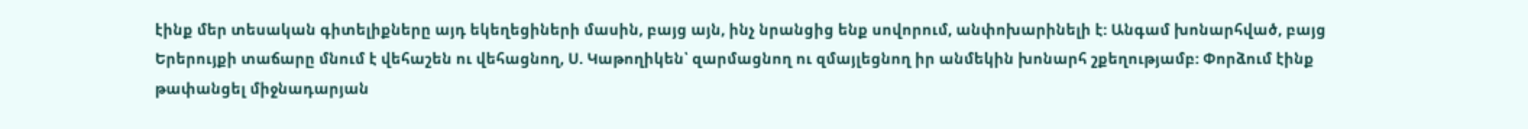էինք մեր տեսական գիտելիքները այդ եկեղեցիների մասին, բայց այն, ինչ նրանցից ենք սովորում, անփոխարինելի է: Անգամ խոնարհված, բայց Երերույքի տաճարը մնում է վեհաշեն ու վեհացնող, Ս. Կաթողիկեն՝ զարմացնող ու զմայլեցնող իր անմեկին խոնարհ շքեղությամբ: Փորձում էինք թափանցել միջնադարյան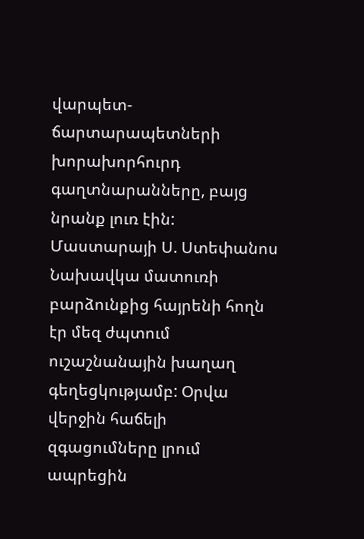վարպետ-ճարտարապետների խորախորհուրդ գաղտնարանները, բայց նրանք լուռ էին: Մաստարայի Ս. Ստեփանոս Նախավկա մատուռի բարձունքից հայրենի հողն էր մեզ ժպտում ուշաշնանային խաղաղ գեղեցկությամբ: Օրվա վերջին հաճելի զգացումները լրում ապրեցին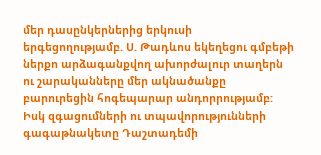մեր դասընկերներից երկուսի երգեցողությամբ. Ս. Թադևոս եկեղեցու գմբեթի ներքո արձագանքվող ախորժալուր տաղերն ու շարականները մեր ակնածանքը բարուրեցին հոգեպարար անդորրությամբ:
Իսկ զգացումների ու տպավորությունների գագաթնակետը Դաշտադեմի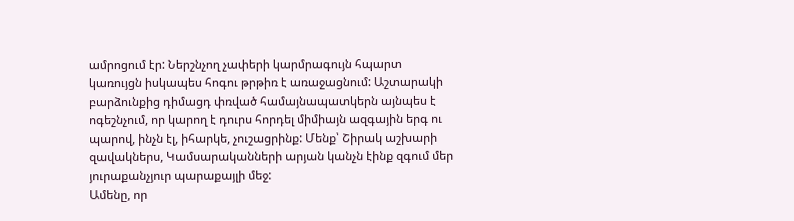ամրոցում էր: Ներշնչող չափերի կարմրագույն հպարտ կառույցն իսկապես հոգու թրթիռ է առաջացնում: Աշտարակի բարձունքից դիմացդ փռված համայնապատկերն այնպես է ոգեշնչում, որ կարող է դուրս հորդել միմիայն ազգային երգ ու պարով, ինչն էլ, իհարկե, չուշացրինք: Մենք՝ Շիրակ աշխարի զավակներս, Կամսարականների արյան կանչն էինք զգում մեր յուրաքանչյուր պարաքայլի մեջ:
Ամենը, որ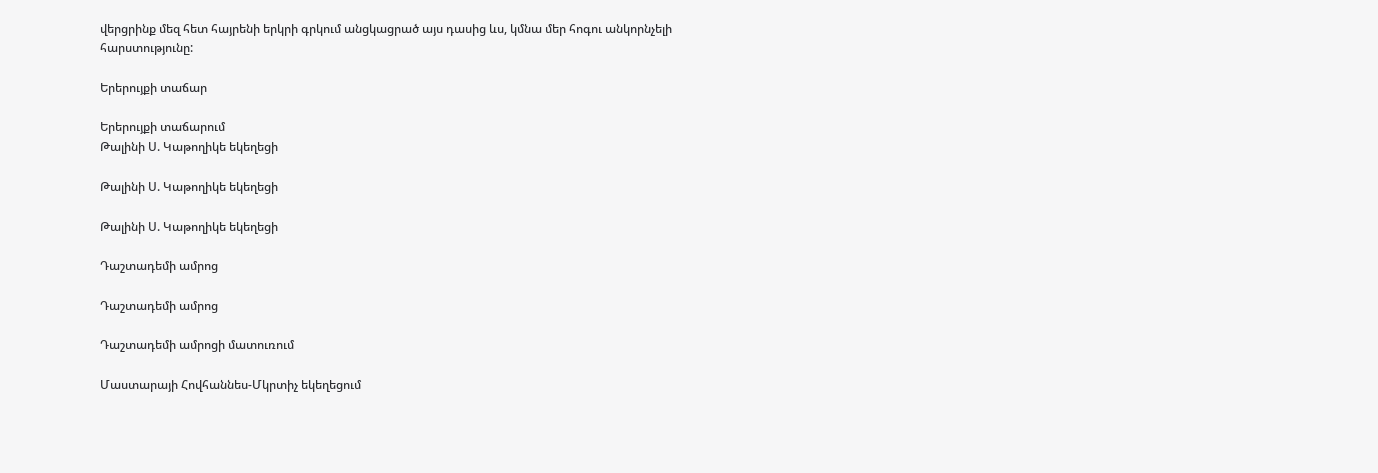վերցրինք մեզ հետ հայրենի երկրի գրկում անցկացրած այս դասից ևս, կմնա մեր հոգու անկորնչելի հարստությունը:

Երերույքի տաճար

Երերույքի տաճարում
Թալինի Ս. Կաթողիկե եկեղեցի

Թալինի Ս. Կաթողիկե եկեղեցի

Թալինի Ս. Կաթողիկե եկեղեցի

Դաշտադեմի ամրոց

Դաշտադեմի ամրոց

Դաշտադեմի ամրոցի մատուռում

Մաստարայի Հովհաննես-Մկրտիչ եկեղեցում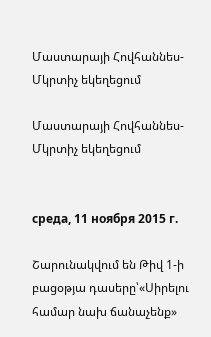Մաստարայի Հովհաննես-Մկրտիչ եկեղեցում

Մաստարայի Հովհաննես-Մկրտիչ եկեղեցում


среда, 11 ноября 2015 г.

Շարունակվում են Թիվ 1-ի բացօթյա դասերը՝«Սիրելու համար նախ ճանաչենք»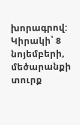խորագրով:
Կիրակի՝ 8 նոյեմբերի, մեծարանքի տուրք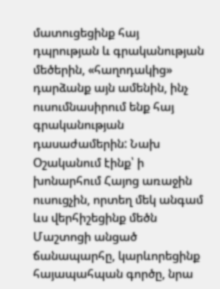մատուցեցինք հայ դպրության և գրականության մեծերին, «հաղոդակից» դարձանք այն ամենին, ինչ ուսումնասիրում ենք հայ գրականության դասաժամերին: Նախ Օշականում էինք՝ ի խոնարհում Հայոց առաջին ուսուցչին, որտեղ մեկ անգամ ևս վերհիշեցինք մեծն Մաշտոցի անցած ճանապարհը, կարևորեցինք հայապահպան գործը, նրա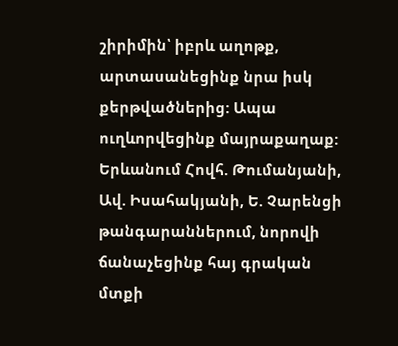շիրիմին՝ իբրև աղոթք, արտասանեցինք նրա իսկ քերթվածներից: Ապա ուղևորվեցինք մայրաքաղաք:
Երևանում Հովհ. Թումանյանի, Ավ. Իսահակյանի, Ե. Չարենցի թանգարաններում, նորովի ճանաչեցինք հայ գրական մտքի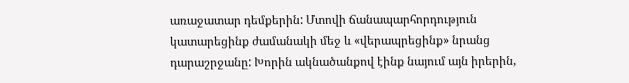առաջատար դեմքերին: Մտովի ճանապարհորդություն կատարեցինք ժամանակի մեջ և «վերապրեցինք» նրանց դարաշրջանը: Խորին ակնածանքով էինք նայում այն իրերին,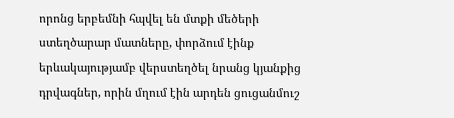որոնց երբեմնի հպվել են մտքի մեծերի ստեղծարար մատները, փորձում էինք երևակայությամբ վերստեղծել նրանց կյանքից դրվագներ, որին մղում էին արդեն ցուցանմուշ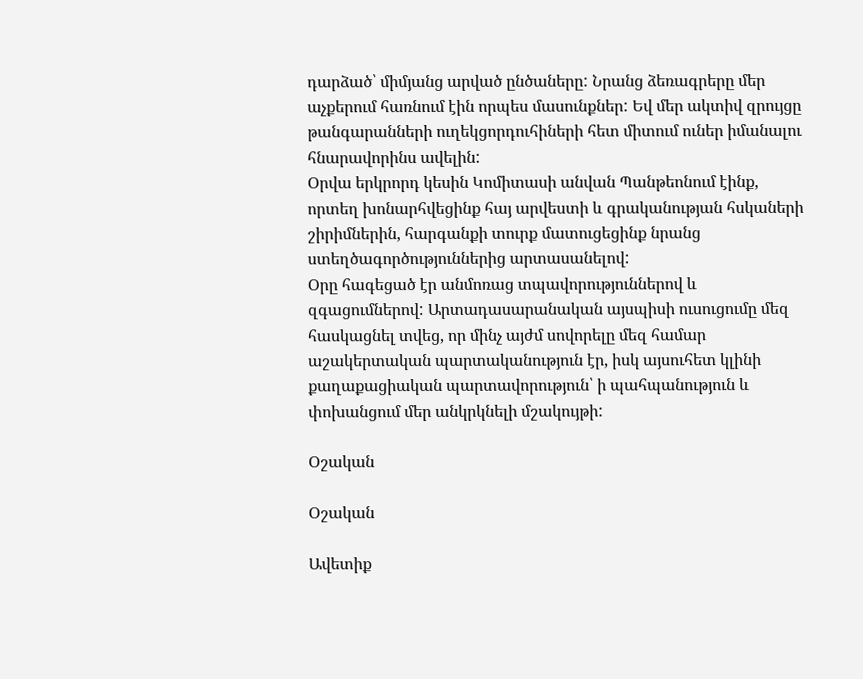դարձած՝ միմյանց արված ընծաները: Նրանց ձեռագրերը մեր աչքերում հառնում էին որպես մասունքներ: Եվ մեր ակտիվ զրույցը թանգարանների ուղեկցորդուհիների հետ միտում ուներ իմանալու հնարավորինս ավելին:
Օրվա երկրորդ կեսին Կոմիտասի անվան Պանթեոնում էինք, որտեղ խոնարհվեցինք հայ արվեստի և գրականության հսկաների շիրիմներին, հարգանքի տուրք մատուցեցինք նրանց ստեղծագործություններից արտասանելով:
Օրը հագեցած էր անմոռաց տպավորություններով և զգացումներով: Արտադասարանական այսպիսի ուսուցումը մեզ հասկացնել տվեց, որ մինչ այժմ սովորելը մեզ համար աշակերտական պարտականություն էր, իսկ այսուհետ կլինի քաղաքացիական պարտավորություն՝ ի պահպանություն և փոխանցում մեր անկրկնելի մշակույթի:

Օշական

Օշական

Ավետիք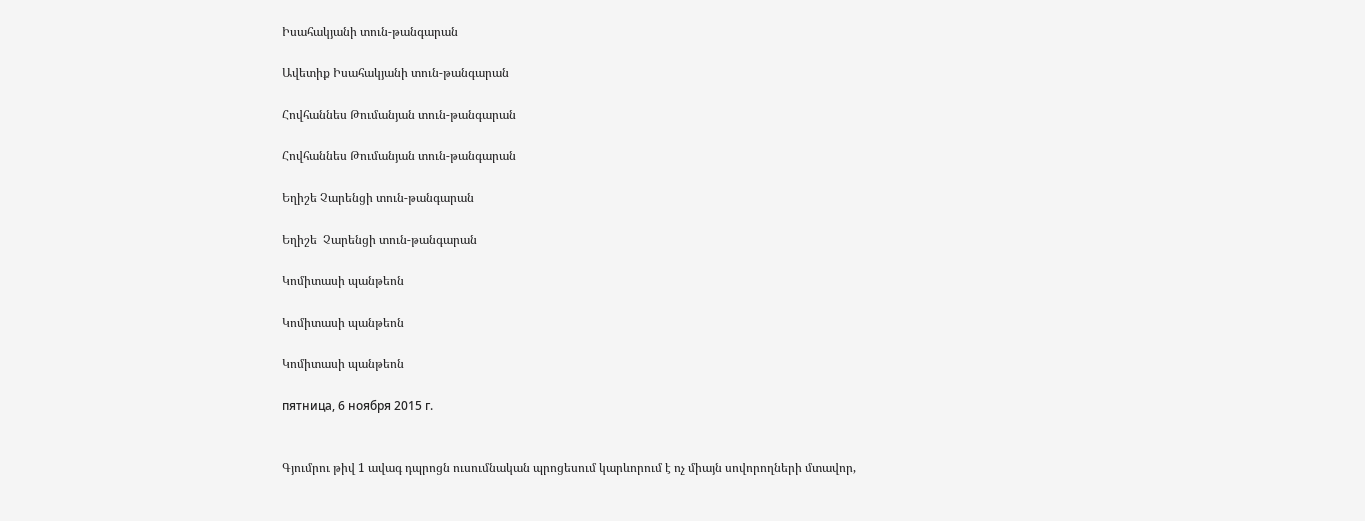Իսահակյանի տուն-թանգարան

Ավետիք Իսահակյանի տուն-թանգարան

Հովհաննես Թումանյան տուն-թանգարան

Հովհաննես Թումանյան տուն-թանգարան

Եղիշե Չարենցի տուն-թանգարան

Եղիշե  Չարենցի տուն-թանգարան

Կոմիտասի պանթեոն

Կոմիտասի պանթեոն

Կոմիտասի պանթեոն

пятница, 6 ноября 2015 г.


Գյումրու թիվ 1 ավագ դպրոցն ուսումնական պրոցեսում կարևորում է ոչ միայն սովորողների մտավոր,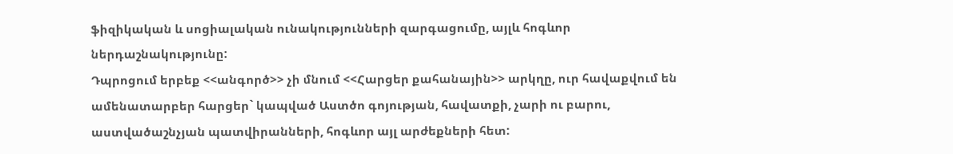ֆիզիկական և սոցիալական ունակությունների զարգացումը, այլև հոգևոր ներդաշնակությունը:
Դպրոցում երբեք <<անգործ>> չի մնում <<Հարցեր քահանային>> արկղը, ուր հավաքվում են ամենատարբեր հարցեր` կապված Աստծո գոյության, հավատքի, չարի ու բարու, աստվածաշնչյան պատվիրանների, հոգևոր այլ արժեքների հետ: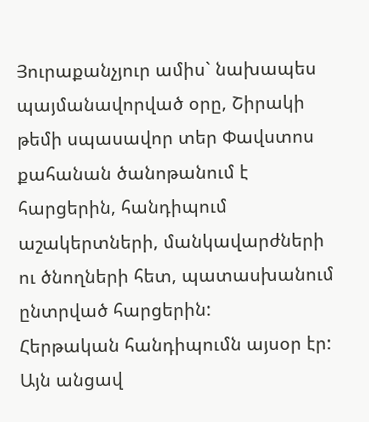Յուրաքանչյուր ամիս` նախապես պայմանավորված օրը, Շիրակի թեմի սպասավոր տեր Փավստոս քահանան ծանոթանում է հարցերին, հանդիպում աշակերտների, մանկավարժների ու ծնողների հետ, պատասխանում ընտրված հարցերին:
Հերթական հանդիպումն այսօր էր: Այն անցավ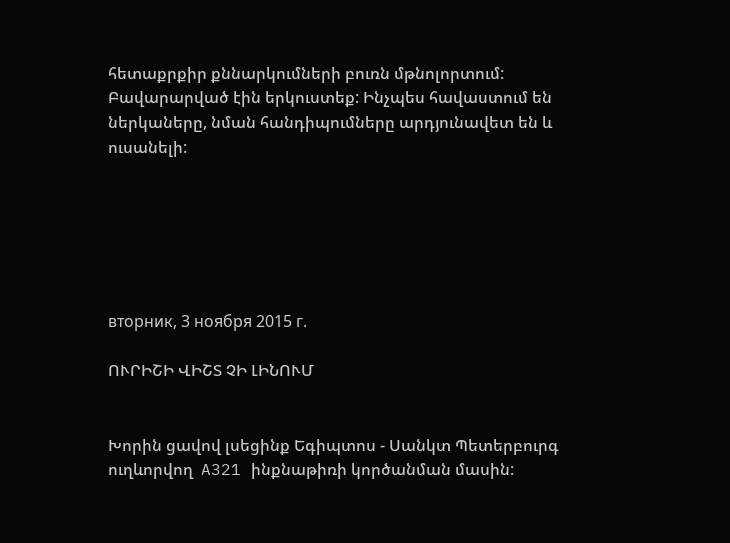հետաքրքիր քննարկումների բուռն մթնոլորտում:
Բավարարված էին երկուստեք: Ինչպես հավաստում են ներկաները, նման հանդիպումները արդյունավետ են և ուսանելի:






вторник, 3 ноября 2015 г.

ՈՒՐԻՇԻ ՎԻՇՏ ՉԻ ԼԻՆՈՒՄ


Խորին ցավով լսեցինք Եգիպտոս - Սանկտ Պետերբուրգ ուղևորվող  A321 ինքնաթիռի կործանման մասին: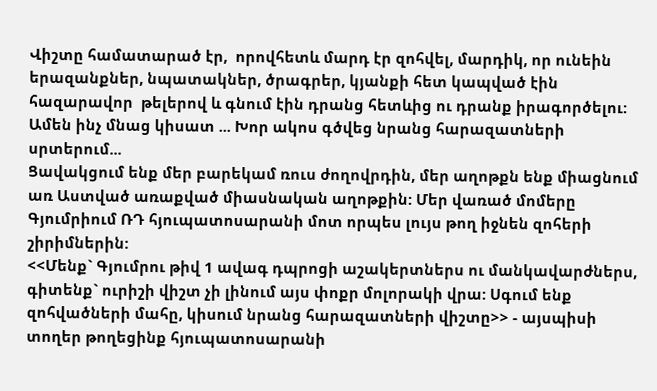Վիշտը համատարած էր,  որովհետև մարդ էր զոհվել, մարդիկ, որ ունեին երազանքներ, նպատակներ, ծրագրեր, կյանքի հետ կապված էին հազարավոր  թելերով և գնում էին դրանց հետևից ու դրանք իրագործելու: Ամեն ինչ մնաց կիսատ ... Խոր ակոս գծվեց նրանց հարազատների սրտերում...
Ցավակցում ենք մեր բարեկամ ռուս ժողովրդին, մեր աղոթքն ենք միացնում առ Աստված առաքված միասնական աղոթքին: Մեր վառած մոմերը Գյումրիում ՌԴ հյուպատոսարանի մոտ որպես լույս թող իջնեն զոհերի շիրիմներին:
<<Մենք` Գյումրու թիվ 1 ավագ դպրոցի աշակերտներս ու մանկավարժներս,  գիտենք` ուրիշի վիշտ չի լինում այս փոքր մոլորակի վրա: Սգում ենք զոհվածների մահը, կիսում նրանց հարազատների վիշտը>> - այսպիսի տողեր թողեցինք հյուպատոսարանի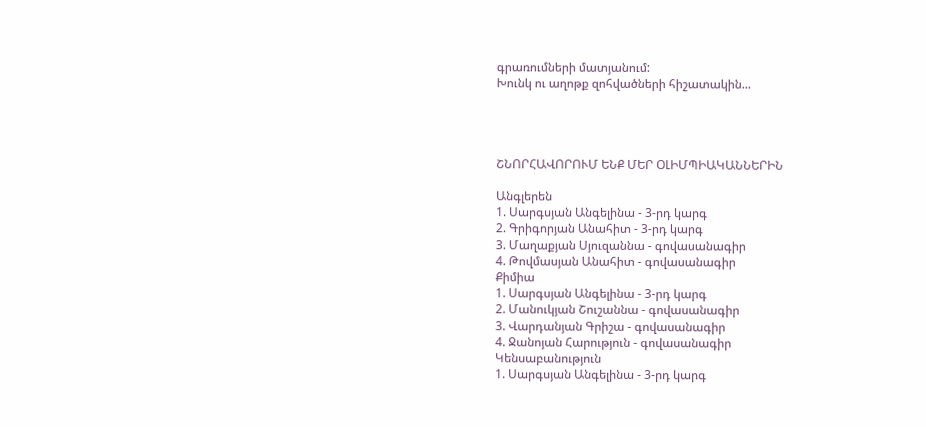գրառումների մատյանում:
Խունկ ու աղոթք զոհվածների հիշատակին...




ՇՆՈՐՀԱՎՈՐՈՒՄ ԵՆՔ ՄԵՐ ՕԼԻՄՊԻԱԿԱՆՆԵՐԻՆ

Անգլերեն
1. Սարգսյան Անգելինա - 3-րդ կարգ
2. Գրիգորյան Անահիտ - 3-րդ կարգ
3. Մաղաքյան Սյուզաննա - գովասանագիր
4. Թովմասյան Անահիտ - գովասանագիր
Քիմիա
1. Սարգսյան Անգելինա - 3-րդ կարգ
2. Մանուկյան Շուշաննա - գովասանագիր
3. Վարդանյան Գրիշա - գովասանագիր
4. Ջանոյան Հարություն - գովասանագիր
Կենսաբանություն
1. Սարգսյան Անգելինա - 3-րդ կարգ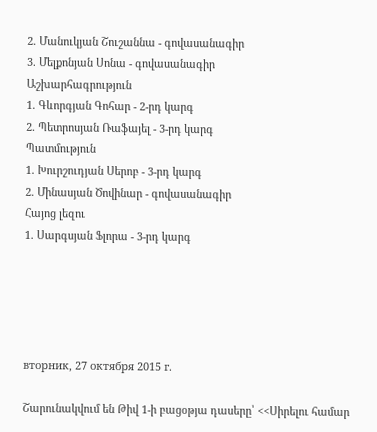2. Մանուկյան Շուշաննա - գովասանագիր
3. Մելքոնյան Սոնա - գովասանագիր
Աշխարհագրություն
1. Գևորգյան Գոհար - 2-րդ կարգ
2. Պետրոսյան Ռաֆայել - 3-րդ կարգ
Պատմություն
1. Խուրշուդյան Սերոբ - 3-րդ կարգ
2. Մինասյան Ծովինար - գովասանագիր
Հայոց լեզու
1. Սարգսյան Ֆլորա - 3-րդ կարգ





вторник, 27 октября 2015 г.

Շարունակվում են Թիվ 1-ի բացօթյա դասերը՝ <<Սիրելու համար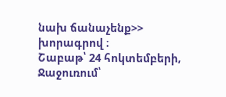նախ ճանաչենք>> խորագրով ։
Շաբաթ՝ 24 հոկտեմբերի, Ջաջուռում՝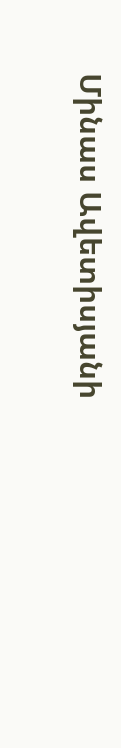Մինաս Ավետիսյանի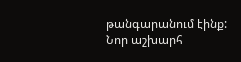թանգարանում էինք: Նոր աշխարհ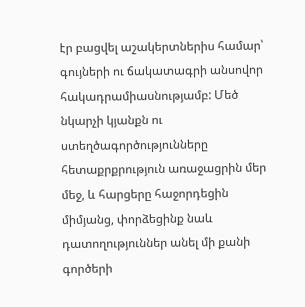էր բացվել աշակերտներիս համար՝ գույների ու ճակատագրի անսովոր հակադրամիասնությամբ: Մեծ նկարչի կյանքն ու ստեղծագործությունները հետաքրքրություն առաջացրին մեր մեջ, և հարցերը հաջորդեցին միմյանց, փորձեցինք նաև դատողություններ անել մի քանի գործերի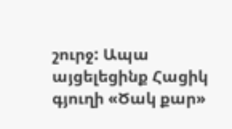շուրջ: Ապա այցելեցինք Հացիկ գյուղի «Ծակ քար»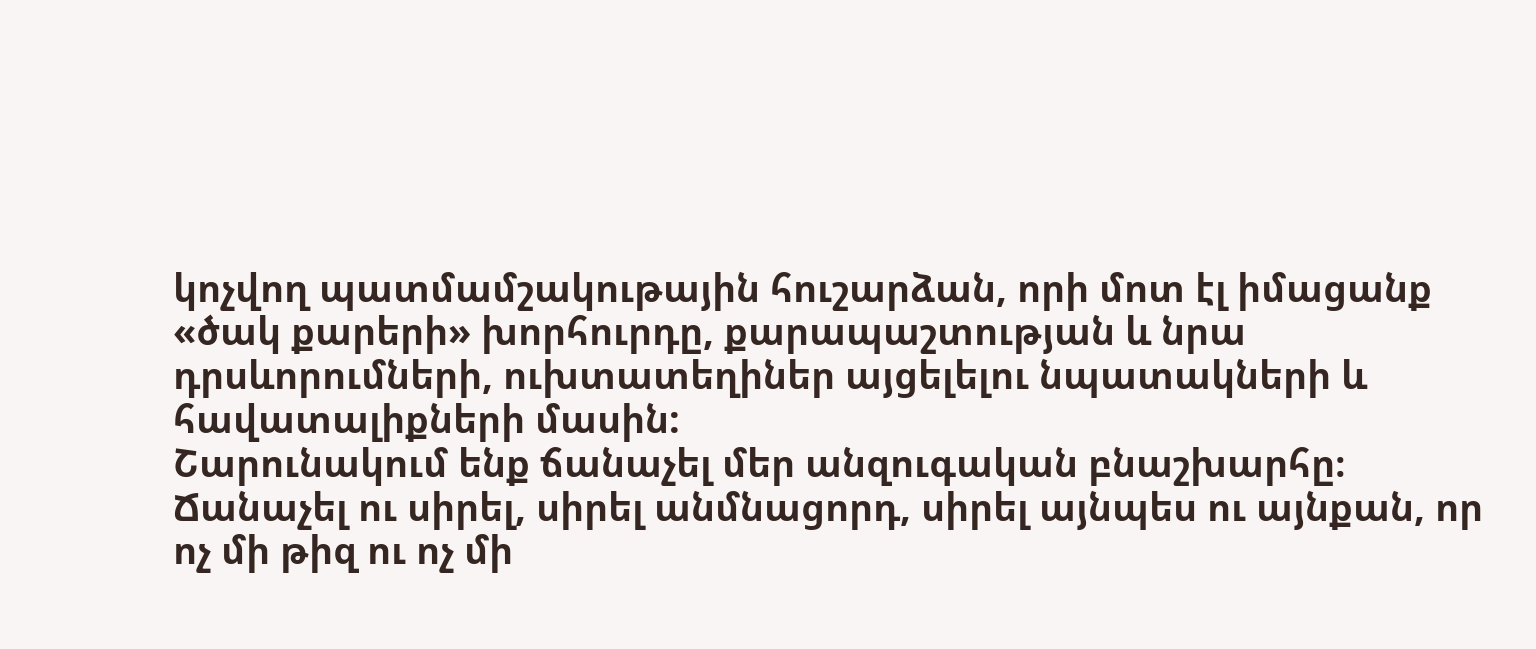կոչվող պատմամշակութային հուշարձան, որի մոտ էլ իմացանք «ծակ քարերի» խորհուրդը, քարապաշտության և նրա դրսևորումների, ուխտատեղիներ այցելելու նպատակների և հավատալիքների մասին:
Շարունակում ենք ճանաչել մեր անզուգական բնաշխարհը։ Ճանաչել ու սիրել, սիրել անմնացորդ, սիրել այնպես ու այնքան, որ ոչ մի թիզ ու ոչ մի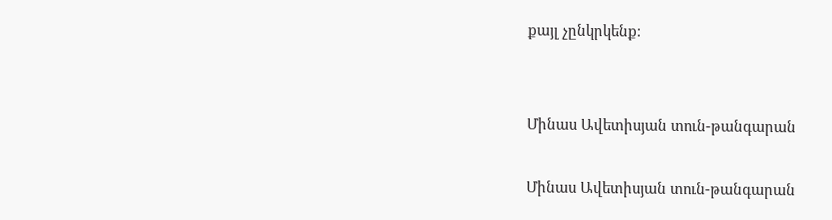քայլ չընկրկենք։


Մինաս Ավետիսյան տուն-թանգարան

Մինաս Ավետիսյան տուն-թանգարան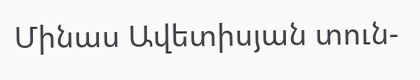Մինաս Ավետիսյան տուն-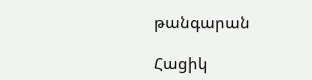թանգարան

Հացիկ